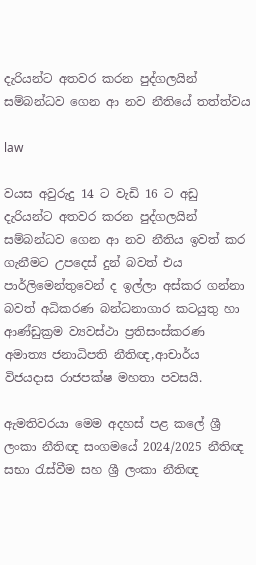දැරියන්ට අතවර කරන පුද්ගලයින් සම්බන්ධව ගෙන ආ නව නීතියේ තත්ත්වය

law

වයස අවුරුදු 14 ට වැඩි 16 ට අඩු දැරියන්ට අතවර කරන පුද්ගලයින් සම්බන්ධව ගෙන ආ නව නීතිය ඉවත් කර ගැනීමට උපදෙස් දුන් බවත් එය පාර්ලිමෙන්තුවෙන් ද ඉල්ලා අස්කර ගන්නා බවත් අධිකරණ බන්ධනාගාර කටයුතු හා ආණ්ඩුක්‍රම ව්‍යවස්ථා ප්‍රතිසංස්කරණ අමාත්‍ය ජනාධිපති නීතිඥ,ආචාර්ය විජයදාස රාජපක්ෂ මහතා පවසයි.

ඇමතිවරයා මෙම අදහස් පළ කලේ ශ්‍රී ලංකා නීතිඥ සංගමයේ 2024/2025 නීතිඥ සභා රැස්වීම සහ ශ්‍රී ලංකා නීතිඥ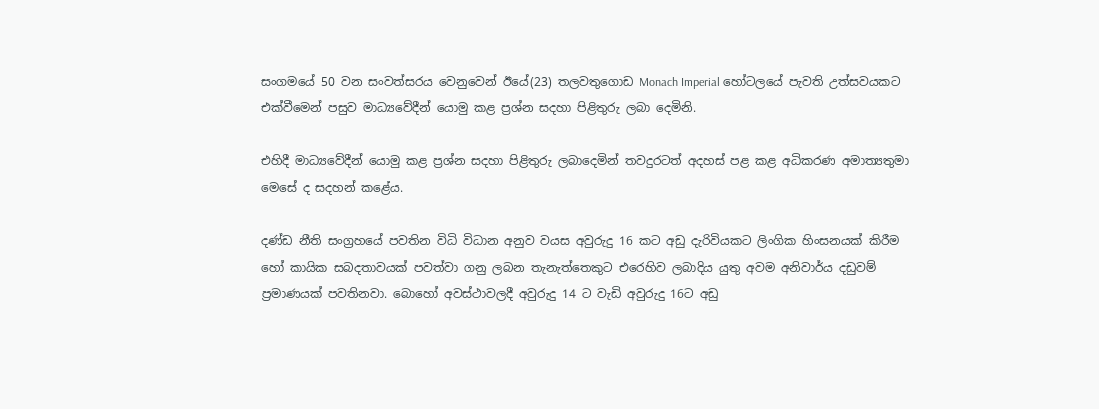සංගමයේ 50 වන සංවත්සරය වෙනුවෙන් ඊයේ(23) තලවතුගොඩ Monach Imperial හෝටලයේ පැවති උත්සවයකට එක්වීමෙන් පසුව මාධ්‍යවේදීන් යොමු කළ ප්‍රශ්න සදහා පිළිතුරු ලබා දෙමිනි.

එහිදී මාධ්‍යවේදීන් යොමු කළ ප්‍රශ්න සදහා පිළිතුරු ලබාදෙමින් තවදුරටත් අදහස් පළ කළ අධිකරණ අමාත්‍යතුමා මෙසේ ද සදහන් කළේය.

දණ්ඩ නීති සංග්‍රහයේ පවතින විධි විධාන අනුව වයස අවුරුදු 16 කට අඩු දැරිවියකට ලිංගික හිංසනයක් කිරීම හෝ කායික සබදතාවයක් පවත්වා ගනු ලබන තැනැත්තෙකුට එරෙහිව ලබාදිය යුතු අවම අනිවාර්ය දඩුවම් ප්‍රමාණයක් පවතිනවා. බොහෝ අවස්ථාවලදී අවුරුදු 14 ට වැඩි අවුරුදු 16ට අඩු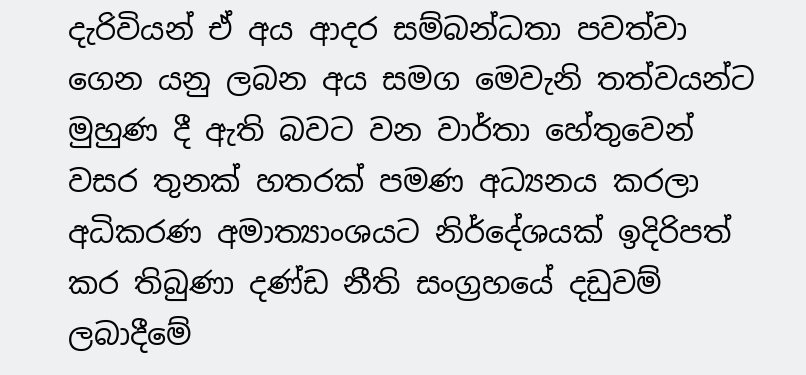දැරිවියන් ඒ අය ආදර සම්බන්ධතා පවත්වා ගෙන යනු ලබන අය සමග මෙවැනි තත්වයන්ට මුහුණ දී ඇති බවට වන වාර්තා හේතුවෙන් වසර තුනක් හතරක් පමණ අධ්‍යනය කරලා අධිකරණ අමාත්‍යාංශයට නිර්දේශයක් ඉදිරිපත් කර තිබුණා දණ්ඩ නීති සංග්‍රහයේ දඩුවම් ලබාදීමේ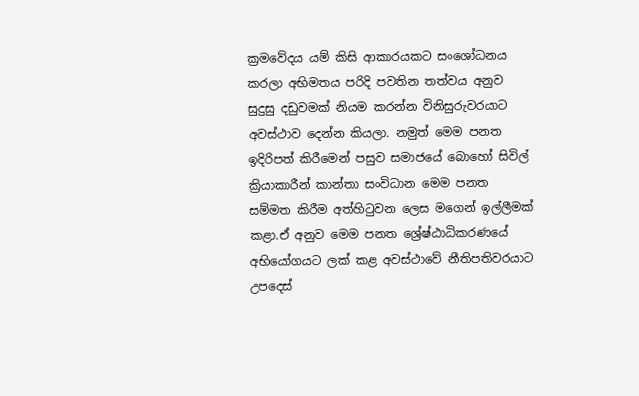ක්‍රමවේදය යම් කිසි ආකාරයකට සංශෝධනය කරලා අභිමතය පරිදි පවතින තත්වය අනුව සුදුසු දඩුවමක් නියම කරන්න විනිසුරුවරයාට අවස්ථාව දෙන්න කියලා. නමුත් මෙම පනත ඉදිරිපත් කිරීමෙන් පසුව සමාජයේ බොහෝ සිවිල් ක්‍රියාකාරීන් කාන්තා සංවිධාන මෙම පනත සම්මත කිරීම අත්හිටුවන ලෙස මගෙන් ඉල්ලීමක් කළා.ඒ අනුව මෙම පනත ශ්‍රේෂ්ඨාධිකරණයේ අභියෝගයට ලක් කළ අවස්ථාවේ නීතිපතිවරයාට උපදෙස්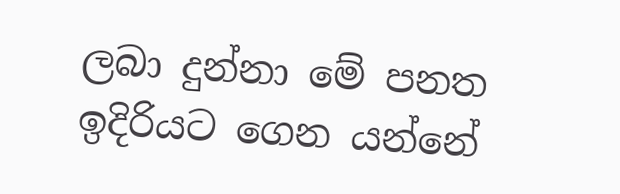ලබා දුන්නා මේ පනත ඉදිරියට ගෙන යන්නේ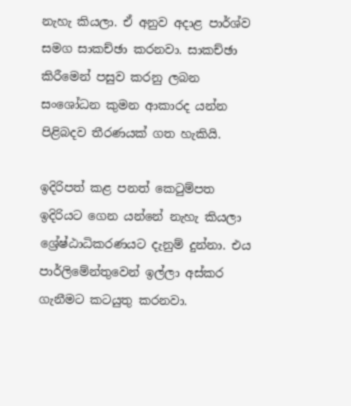නැහැ කියලා. ඒ අනුව අදාළ පාර්ශ්ව සමග සාකච්ඡා කරනවා. සාකච්ඡා කිරීමෙන් පසුව කරනු ලබන සංශෝධන කුමන ආකාරද යන්න පිළිබදව තීරණයක් ගත හැකියි.

ඉදිරිපත් කළ පනත් කෙටුම්පත ඉදිරියට ගෙන යන්නේ නැහැ කියලා ශ්‍රේෂ්ඨාධිකරණයට දැනුම් දුන්නා. එය පාර්ලිමේන්තුවෙන් ඉල්ලා අස්කර ගැනීමට කටයුතු කරනවා.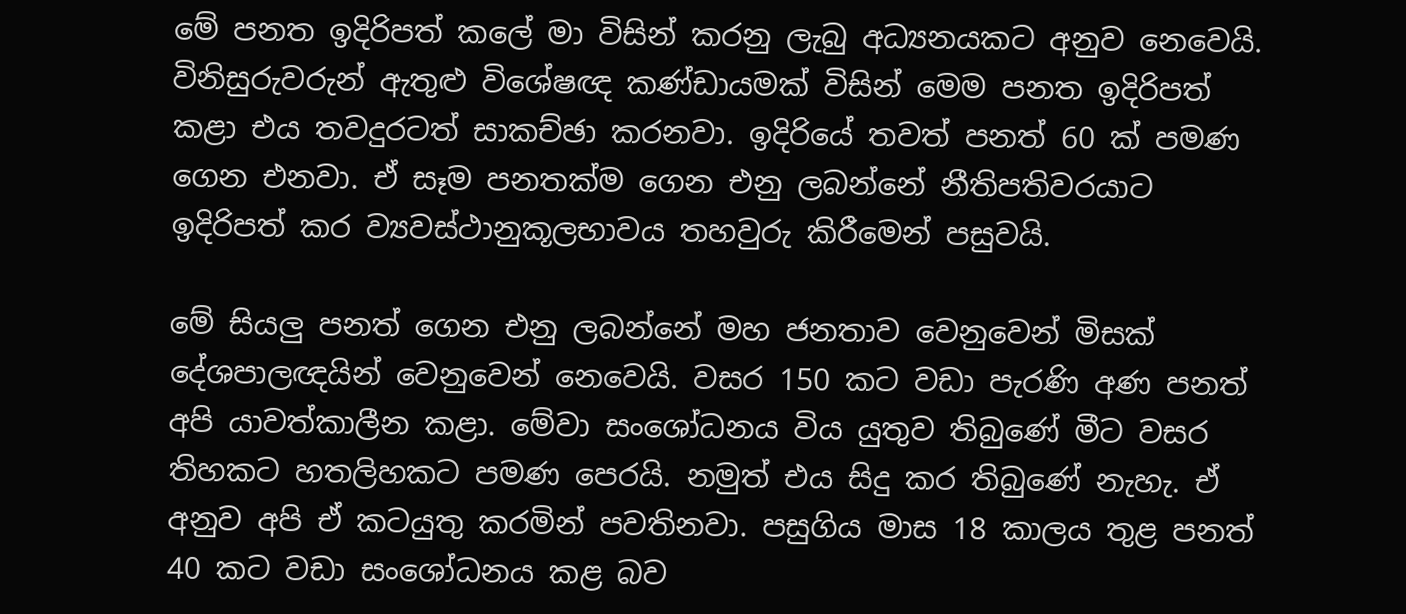මේ පනත ඉදිරිපත් කලේ මා විසින් කරනු ලැබු අධ්‍යනයකට අනුව නෙවෙයි. විනිසුරුවරුන් ඇතුළු විශේෂඥ කණ්ඩායමක් විසින් මෙම පනත ඉදිරිපත් කළා එය තවදුරටත් සාකච්ඡා කරනවා. ඉදිරියේ තවත් පනත් 60 ක් පමණ ගෙන එනවා. ඒ සෑම පනතක්ම ගෙන එනු ලබන්නේ නීතිපතිවරයාට ඉදිරිපත් කර ව්‍යවස්ථානුකූලභාවය තහවුරු කිරීමෙන් පසුවයි.

මේ සියලු පනත් ගෙන එනු ලබන්නේ මහ ජනතාව වෙනුවෙන් මිසක් දේශපාලඥයින් වෙනුවෙන් නෙවෙයි. වසර 150 කට වඩා පැරණි අණ පනත් අපි යාවත්කාලීන කළා. මේවා සංශෝධනය විය යුතුව තිබුණේ මීට වසර තිහකට හතලිහකට පමණ පෙරයි. නමුත් එය සිදු කර තිබුණේ නැහැ. ඒ අනුව අපි ඒ කටයුතු කරමින් පවතිනවා. පසුගිය මාස 18 කාලය තුළ පනත් 40 කට වඩා සංශෝධනය කළ බව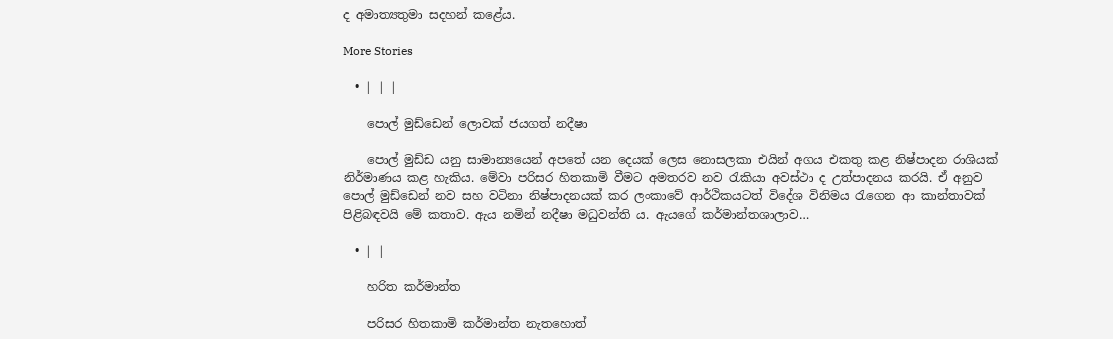ද අමාත්‍යතුමා සදහන් කළේය.

More Stories

  • | | |

    පොල් මුඩ්ඩෙන් ලොවක් ජයගත් නදීෂා

    පොල් මුඩ්ඩ යනු සාමාන්‍යයෙන් අපතේ යන දෙයක් ලෙස නොසලකා එයින් අගය එකතු කළ නිෂ්පාදන රාශියක් නිර්මාණය කළ හැකිය. මේවා පරිසර හිතකාමි වීමට අමතරව නව රැකියා අවස්ථා ද උත්පාදනය කරයි. ඒ අනුව පොල් මුඩ්ඩෙන් නව සහ වටිනා නිෂ්පාදනයක් කර ලංකාවේ ආර්ථිකයටත් විදේශ විනිමය රැගෙන ආ කාන්තාවක් පිළිබඳවයි මේ කතාව. ඇය නමින් නදීෂා මධුවන්ති ය. ඇයගේ කර්මාන්තශාලාව…

  • | |

    හරිත කර්මාන්ත

    පරිසර හිතකාමි කර්මාන්ත නැතහොත්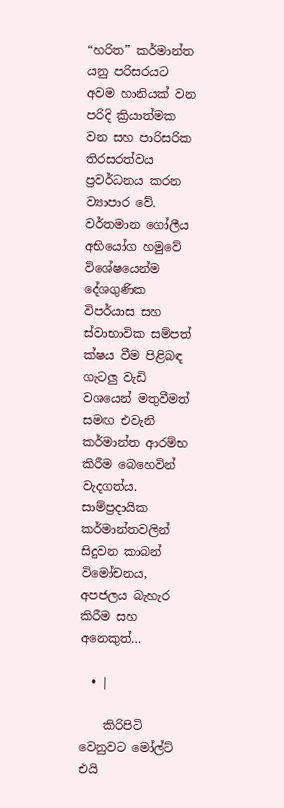“හරිත” කර්මාන්ත යනු පරිසරයට අවම හානියක් වන පරිදි ක්‍රියාත්මක වන සහ පාරිසරික තිරසරත්වය ප්‍රවර්ධනය කරන ව්‍යාපාර වේ. වර්තමාන ගෝලීය අභියෝග හමුවේ විශේෂයෙන්ම දේශගුණික විපර්යාස සහ ස්වාභාවික සම්පත් ක්ෂය වීම පිළිබඳ ගැටලු වැඩි වශයෙන් මතුවීමත් සමඟ එවැනි කර්මාන්ත ආරම්භ කිරීම බෙහෙවින් වැදගත්ය. සාම්ප්‍රදායික කර්මාන්තවලින් සිදුවන කාබන් විමෝචනය, අපජලය බැහැර කිරීම සහ අනෙකුත්…

  • |

    කිරිපිටි වෙනුවට මෝල්ට් එයි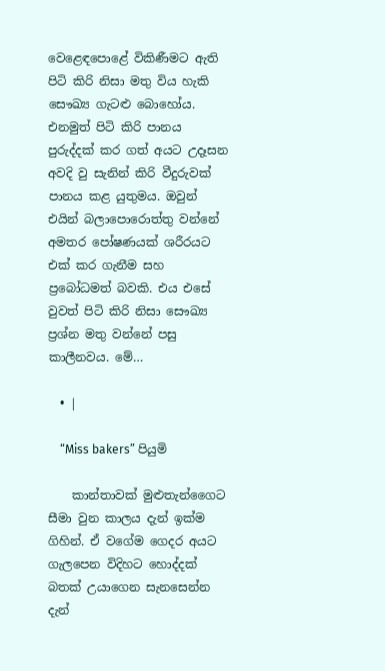වෙළෙඳපොළේ විකිණීමට ඇති පිටි කිරි නිසා මතු විය හැකි සෞඛ්‍ය ගැටළු බොහෝය. එනමුත් පිටි කිරි පානය පුරුද්දක් කර ගත් අයට උදෑසන අවදි වු සැනින් කිරි වීදුරුවක් පානය කළ යුතුමය. ඔවුන් එයින් බලාපොරොත්තු වන්නේ අමතර පෝෂණයක් ශරීරයට එක් කර ගැනීම සහ ප්‍රබෝධමත් බවකි. එය එසේ වුවත් පිටි කිරි නිසා සෞඛ්‍ය ප්‍රශ්න මතු වන්නේ පසු කාලීනවය. මේ…

  • |

    “Miss bakers” පියුමි

    කාන්තාවක් මුළුතැන්ගෛට සීමා වුන කාලය දැන් ඉක්ම ගිහින්. ඒ වගේම ගෙදර අයට ගැලපෙන විදිහට හොද්දක් බතක් උයාගෙන සැනසෙන්න දැන්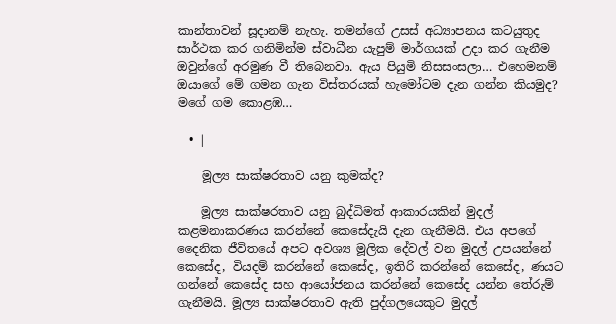කාන්තාවන් සූදානම් නැහැ. තමන්ගේ උසස් අධ්‍යාපනය කටයුතුද සාර්ථක කර ගනිමින්ම ස්වාධීන යැපුම් මාර්ගයක් උදා කර ගැනීම ඔවුන්ගේ අරමුණ වී තිබෙනවා. ඇය පියුමි නිසසංසලා… එහෙමනම් ඔයාගේ මේ ගමන ගැන විස්තරයක් හැමෝටම දැන ගන්න කියමුද? මගේ ගම කොළඹ…

  • |

    මූල්‍ය සාක්ෂරතාව යනු කුමක්ද?

    මූල්‍ය සාක්ෂරතාව යනු බුද්ධිමත් ආකාරයකින් මුදල් කළමනාකරණය කරන්නේ කෙසේදැයි දැන ගැනීමයි. එය අපගේ දෛනික ජීවිතයේ අපට අවශ්‍ය මූලික දේවල් වන මුදල් උපයන්නේ කෙසේද, වියදම් කරන්නේ කෙසේද, ඉතිරි කරන්නේ කෙසේද, ණයට ගන්නේ කෙසේද සහ ආයෝජනය කරන්නේ කෙසේද යන්න තේරුම් ගැනීමයි. මූල්‍ය සාක්ෂරතාව ඇති පුද්ගලයෙකුට මුදල්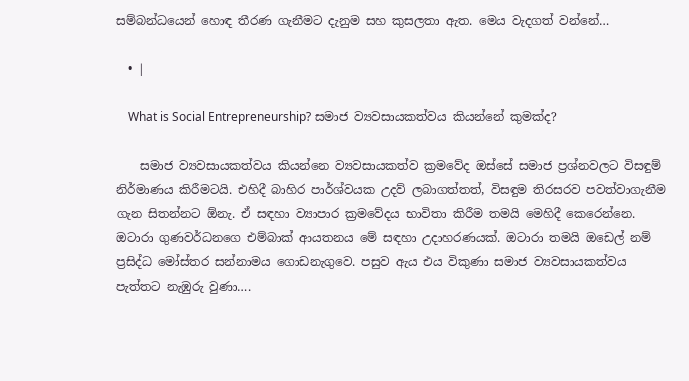සම්බන්ධයෙන් හොඳ තීරණ ගැනීමට දැනුම සහ කුසලතා ඇත. මෙය වැදගත් වන්නේ…

  • |

    What is Social Entrepreneurship? සමාජ ව්‍යවසායකත්වය කියන්නේ කුමක්ද?

    සමාජ ව්‍යවසායකත්වය කියන්නෙ ව්‍යවසායකත්ව ක්‍රමවේද ඔස්සේ සමාජ ප්‍රශ්නවලට විසඳුම් නිර්මාණය කිරීමටයි. එහිදී බාහිර පාර්ශ්වයක උදව් ලබාගත්තත්, විසඳුම තිරසරව පවත්වාගැනීම ගැන සිතන්නට ඕනැ. ඒ සඳහා ව්‍යාපාර ක්‍රමවේදය භාවිතා කිරීම තමයි මෙහිදී කෙරෙන්නෙ. ඔටාරා ගුණවර්ධනගෙ එම්බාක් ආයතනය මේ සඳහා උදාහරණයක්. ඔටාරා තමයි ඔඩෙල් නම් ප්‍රසිද්ධ මෝස්තර සන්නාමය ගොඩනැගුවෙ. පසුව ඇය එය විකුණා සමාජ ව්‍යවසායකත්වය පැත්තට නැඹුරු වුණා….